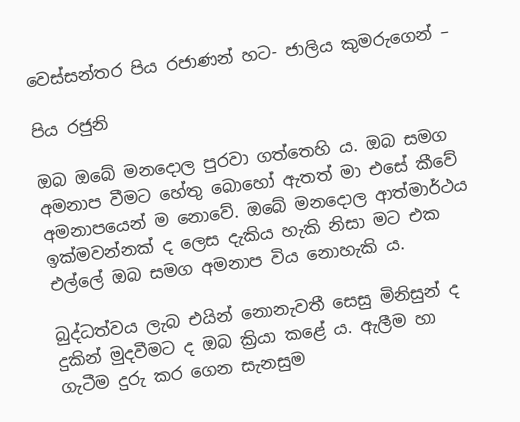වෙස්සන්තර පිය රජාණන් හට- ජාලිය කුමරුගෙන් –

පිය රජුනි

ඔබ ඔබේ මනදොල පුරවා ගත්තෙහි ය. ඔබ සමග අමනාප වීමට හේතු බොහෝ ඇතත් මා එසේ කීවේ අමනාපයෙන් ම නොවේ. ඔබේ මනදොල ආත්මාර්ථය ඉක්මවන්නක් ද ලෙස දැකිය හැකි නිසා මට එක එල්ලේ ඔබ සමග අමනාප විය නොහැකි ය.

බුද්ධත්වය ලැබ එයින් නොනැවතී සෙසු මිනිසුන් ද දුකින් මුදවීමට ද ඔබ ක්‍රියා කළේ ය. ඇලීම හා ගැටීම දුරු කර ගෙන සැනසුම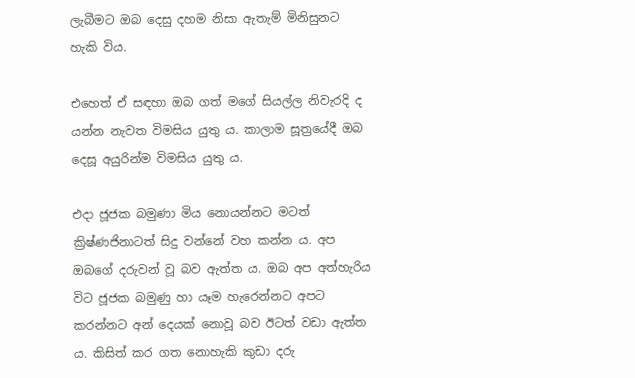ලැබීමට ඔබ දෙසු දහම නිසා ඇතැම් මිනිසුනට හැකි විය.

එහෙත් ඒ සඳහා ඔබ ගත් මගේ සියල්ල නිවැරදි ද යන්න නැවත විමසිය යුතු ය. කාලාම සූත්‍රයේදී ඔබ දෙසූ අයුරින්ම විමසිය යුතු ය.

එදා ජූජක බමුණා මිය නොයන්නට මටත් ක්‍රිෂ්ණජිනාටත් සිදු වන්නේ වහ කන්න ය. අප ඔබගේ දරුවන් වූ බව ඇත්ත ය. ඔබ අප අත්හැරිය විට ජූජක බමුණු හා යෑම හැරෙන්නට අපට කරන්නට අන් දෙයක් නොවූ බව ඊටත් වඩා ඇත්ත ය. කිසිත් කර ගත නොහැකි කුඩා දරු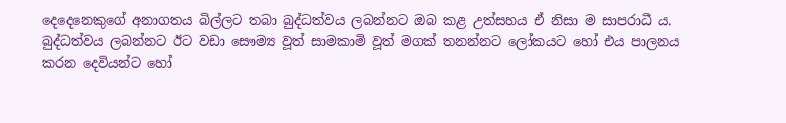දෙදෙනෙකුගේ අනාගතය බිල්ලට තබා බුද්ධත්වය ලබන්නට ඔබ කළ උත්සහය ඒ නිසා ම සාපරාධී ය. බුද්ධත්වය ලබන්නට ඊට වඩා සෞම්‍ය වූත් සාමකාමි වූත් මගක් තනන්නට ලෝකයට හෝ එය පාලනය කරන දෙවියන්ට හෝ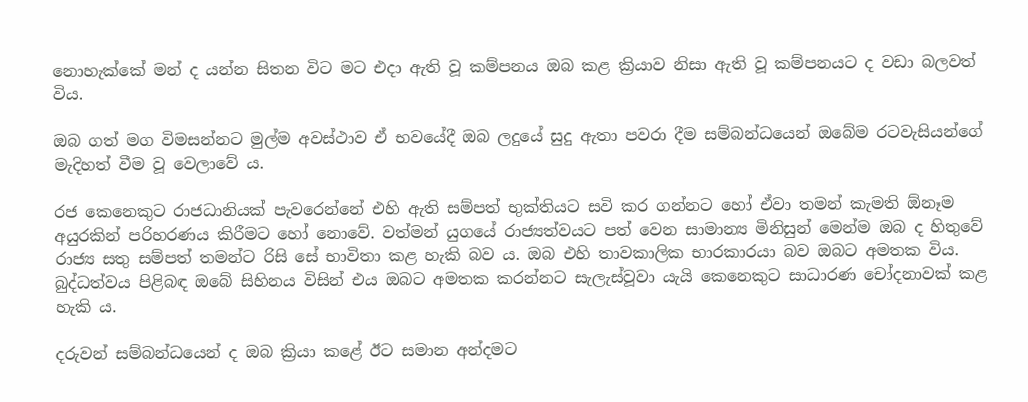නොහැක්කේ මන් ද යන්න සිතන විට මට එදා ඇති වූ කම්පනය ඔබ කළ ක්‍රියාව නිසා ඇති වූ කම්පනයට ද වඩා බලවත් විය.

ඔබ ගත් මග විමසන්නට මුල්ම අවස්ථාව ඒ භවයේදී ඔබ ලදුයේ සුදු ඇතා පවරා දීම සම්බන්ධයෙන් ඔබේම රටවැසියන්ගේ මැදිහත් වීම වූ වෙලාවේ ය.

රජ කෙනෙකුට රාජධානියක් පැවරෙන්නේ එහි ඇති සම්පත් භුක්තියට සවි කර ගන්නට හෝ ඒවා තමන් කැමති ඕනෑම අයුරකින් පරිහරණය කිරීමට හෝ නොවේ. වත්මන් යුගයේ රාජ්‍යත්වයට පත් වෙන සාමාන්‍ය මිනිසුන් මෙන්ම ඔබ ද හිතුවේ රාජ්‍ය සතු සම්පත් තමන්ට රිසි සේ භාවිතා කළ හැකි බව ය. ඔබ එහි තාවකාලික භාරකාරයා බව ඔබට අමතක විය. බුද්ධත්වය පිළිබඳ ඔබේ සිහිනය විසින් එය ඔබට අමතක කරන්නට සැලැස්වූවා යැයි කෙනෙකුට සාධාරණ චෝදනාවක් කළ හැකි ය.

දරුවන් සම්බන්ධයෙන් ද ඔබ ක්‍රියා කළේ ඊට සමාන අන්දමට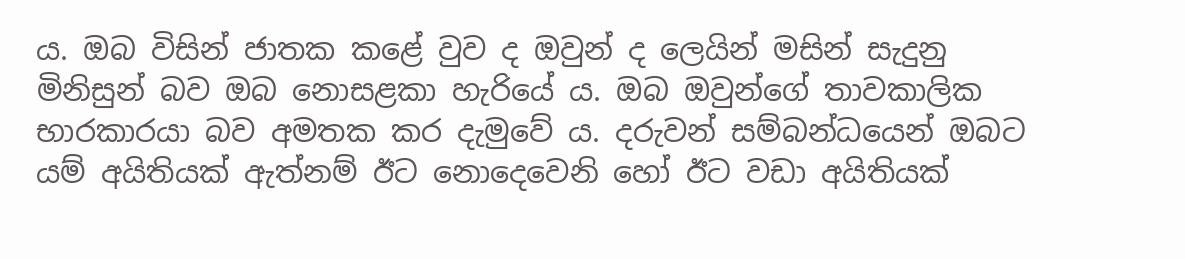ය. ඔබ විසින් ජාතක කළේ වුව ද ඔවුන් ද ලෙයින් මසින් සැදුනු මිනිසුන් බව ඔබ නොසළකා හැරියේ ය. ඔබ ඔවුන්ගේ තාවකාලික භාරකාරයා බව අමතක කර දැමුවේ ය. දරුවන් සම්බන්ධයෙන් ඔබට යම් අයිතියක් ඇත්නම් ඊට නොදෙවෙනි හෝ ඊට වඩා අයිතියක්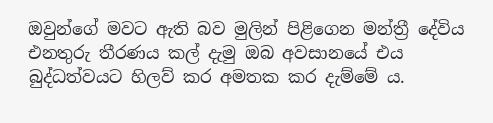ඔවුන්ගේ මවට ඇති බව මුලින් පිළිගෙන මන්ත්‍රී දේවිය එනතුරු තීරණය කල් දැමු ඔබ අවසානයේ එය බුද්ධත්වයට හිලව් කර අමතක කර දැම්මේ ය.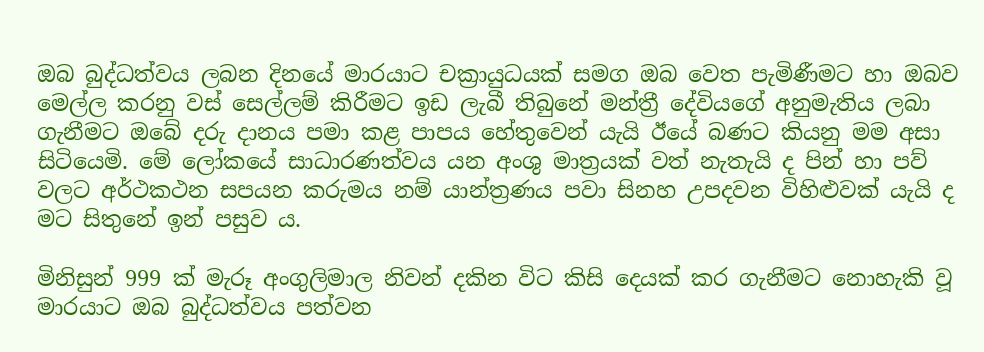ඔබ බුද්ධත්වය ලබන දිනයේ මාරයාට චක්‍රායුධයක් සමග ඔබ වෙත පැමිණීමට හා ඔබව මෙල්ල කරනු වස් සෙල්ලම් කිරීමට ඉඩ ලැබී තිබුනේ මන්ත්‍රී දේවියගේ අනුමැතිය ලබා ගැනීමට ඔබේ දරු දානය පමා කළ පාපය හේතුවෙන් යැයි ඊයේ බණට කියනු මම අසා සිටියෙමි. මේ ලෝකයේ සාධාරණත්වය යන අංශු මාත්‍රයක් වත් නැතැයි ද පින් හා පව් වලට අර්ථකථන සපයන කරුමය නම් යාන්ත්‍රණය පවා සිනහ උපදවන විහිළුවක් යැයි ද මට සිතුනේ ඉන් පසුව ය.

මිනිසුන් 999 ක් මැරූ අංගුලිමාල නිවන් දකින විට කිසි දෙයක් කර ගැනීමට නොහැකි වූ මාරයාට ඔබ බුද්ධත්වය පත්වන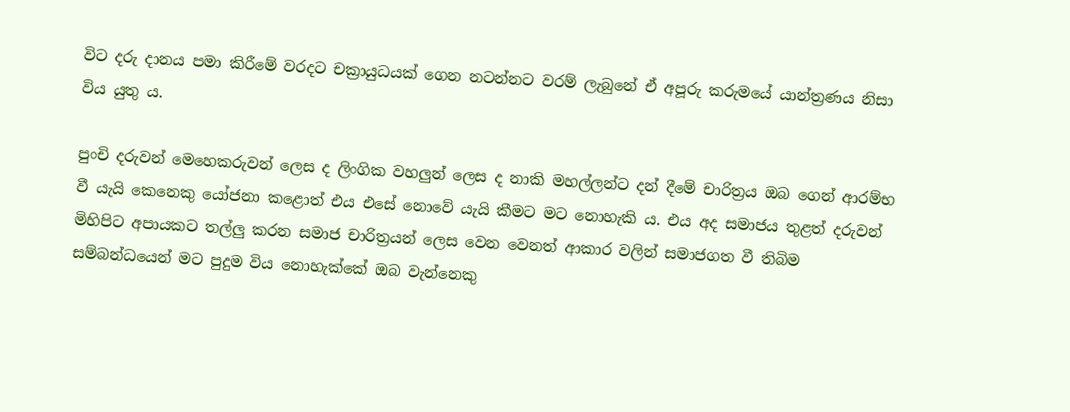විට දරු දානය පමා කිරීමේ වරදට චක්‍රායුධයක් ගෙන නටන්නට වරම් ලැබුනේ ඒ අපූරු කරුමයේ යාන්ත්‍රණය නිසා විය යුතු ය.

පුංචි දරුවන් මෙහෙකරුවන් ලෙස ද ලිංගික වහලුන් ලෙස ද නාකි මහල්ලන්ට දන් දීමේ චාරිත්‍රය ඔබ ගෙන් ආරම්භ වී යැයි කෙනෙකු යෝජනා කළොත් එය එසේ නොවේ යැයි කීමට මට නොහැකි ය. එය අද සමාජය තුළත් දරුවන් මිහිපිට අපායකට තල්ලු කරන සමාජ චාරිත්‍රයන් ලෙස වෙන වෙනත් ආකාර වලින් සමාජගත වී තිබිම සම්බන්ධයෙන් මට පුදුම විය නොහැක්කේ ඔබ වැන්නෙකු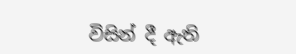විසින් දී ඇති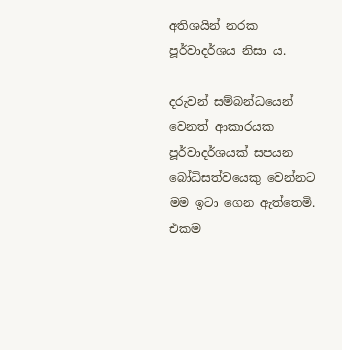අතිශයින් නරක පූර්වාදර්ශය නිසා ය.

දරුවන් සම්බන්ධයෙන් වෙනත් ආකාරයක පූර්වාදර්ශයක් සපයන බෝධිසත්වයෙකු වෙන්නට මම ඉටා ගෙන ඇත්තෙමි. එකම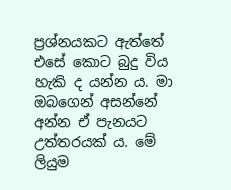ප්‍රශ්නයකට ඇත්තේ එසේ කොට බුදු විය හැකි ද යන්න ය. මා ඔබගෙන් අසන්නේ අන්න ඒ පැනයට උත්තරයක් ය. මේ ලියුම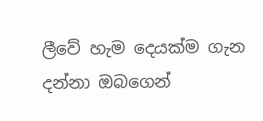ලීවේ හැම දෙයක්ම ගැන දන්නා ඔබගෙන්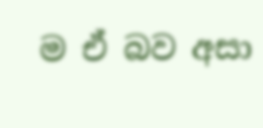ම ඒ බව අසා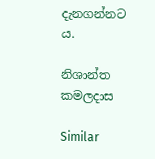දැනගන්නට ය.

නිශාන්ත කමලදාස

Similar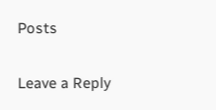Posts

Leave a Reply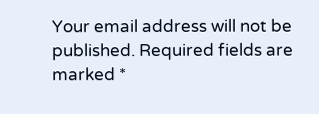Your email address will not be published. Required fields are marked *